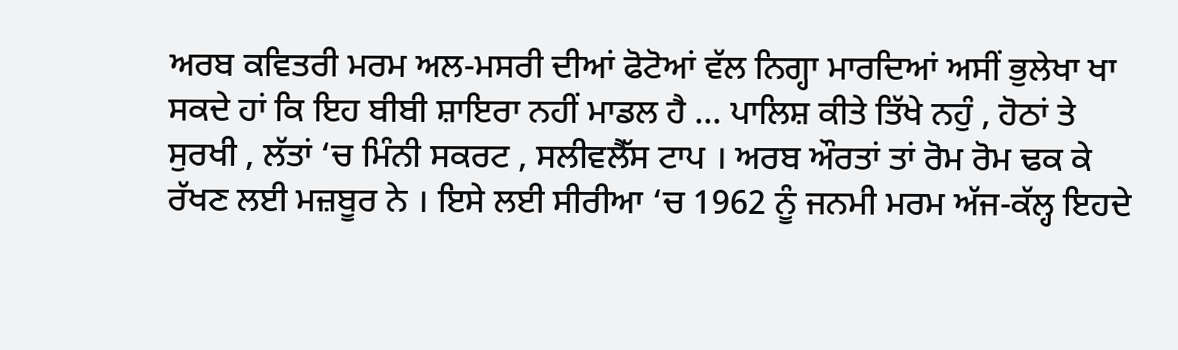ਅਰਬ ਕਵਿਤਰੀ ਮਰਮ ਅਲ-ਮਸਰੀ ਦੀਆਂ ਫੋਟੋਆਂ ਵੱਲ ਨਿਗ੍ਹਾ ਮਾਰਦਿਆਂ ਅਸੀਂ ਭੁਲੇਖਾ ਖਾ ਸਕਦੇ ਹਾਂ ਕਿ ਇਹ ਬੀਬੀ ਸ਼ਾਇਰਾ ਨਹੀਂ ਮਾਡਲ ਹੈ ... ਪਾਲਿਸ਼ ਕੀਤੇ ਤਿੱਖੇ ਨਹੁੰ , ਹੋਠਾਂ ਤੇ ਸੁਰਖੀ , ਲੱਤਾਂ ‘ਚ ਮਿੰਨੀ ਸਕਰਟ , ਸਲੀਵਲੈੱਸ ਟਾਪ । ਅਰਬ ਔਰਤਾਂ ਤਾਂ ਰੋਮ ਰੋਮ ਢਕ ਕੇ ਰੱਖਣ ਲਈ ਮਜ਼ਬੂਰ ਨੇ । ਇਸੇ ਲਈ ਸੀਰੀਆ ‘ਚ 1962 ਨੂੰ ਜਨਮੀ ਮਰਮ ਅੱਜ-ਕੱਲ੍ਹ ਇਹਦੇ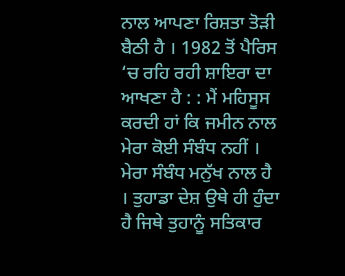ਨਾਲ ਆਪਣਾ ਰਿਸ਼ਤਾ ਤੋੜੀ ਬੈਠੀ ਹੈ । 1982 ਤੋਂ ਪੈਰਿਸ ‘ਚ ਰਹਿ ਰਹੀ ਸ਼ਾਇਰਾ ਦਾ ਆਖਣਾ ਹੈ : : ਮੈਂ ਮਹਿਸੂਸ ਕਰਦੀ ਹਾਂ ਕਿ ਜਮੀਨ ਨਾਲ ਮੇਰਾ ਕੋਈ ਸੰਬੰਧ ਨਹੀਂ । ਮੇਰਾ ਸੰਬੰਧ ਮਨੁੱਖ ਨਾਲ ਹੈ । ਤੁਹਾਡਾ ਦੇਸ਼ ਉਥੇ ਹੀ ਹੁੰਦਾ ਹੈ ਜਿਥੇ ਤੁਹਾਨੂੰ ਸਤਿਕਾਰ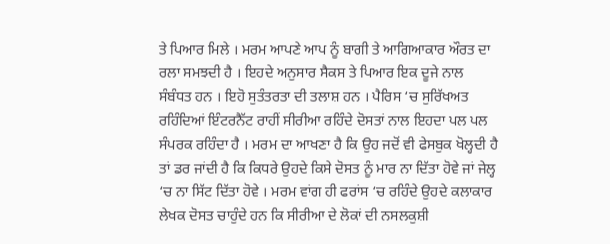ਤੇ ਪਿਆਰ ਮਿਲੇ । ਮਰਮ ਆਪਣੇ ਆਪ ਨੂੰ ਬਾਗੀ ਤੇ ਆਗਿਆਕਾਰ ਔਰਤ ਦਾ ਰਲਾ ਸਮਝਦੀ ਹੈ । ਇਹਦੇ ਅਨੁਸਾਰ ਸੈਕਸ ਤੇ ਪਿਆਰ ਇਕ ਦੂਜੇ ਨਾਲ ਸੰਬੰਧਤ ਹਨ । ਇਹੋ ਸੁਤੰਤਰਤਾ ਦੀ ਤਲਾਸ਼ ਹਨ । ਪੈਰਿਸ ‘ਚ ਸੁਰਿੱਖਅਤ ਰਹਿੰਦਿਆਂ ਇੰਟਰਨੈੱਟ ਰਾਹੀਂ ਸੀਰੀਆ ਰਹਿੰਦੇ ਦੋਸਤਾਂ ਨਾਲ ਇਹਦਾ ਪਲ ਪਲ ਸੰਪਰਕ ਰਹਿੰਦਾ ਹੈ । ਮਰਮ ਦਾ ਆਖਣਾ ਹੈ ਕਿ ਉਹ ਜਦੋਂ ਵੀ ਫੇਸਬੁਕ ਖੋਲ੍ਹਦੀ ਹੈ ਤਾਂ ਡਰ ਜਾਂਦੀ ਹੈ ਕਿ ਕਿਧਰੇ ਉਹਦੇ ਕਿਸੇ ਦੋਸਤ ਨੂੰ ਮਾਰ ਨਾ ਦਿੱਤਾ ਹੋਵੇ ਜਾਂ ਜੇਲ੍ਹ ‘ਚ ਨਾ ਸਿੱਟ ਦਿੱਤਾ ਹੋਵੇ । ਮਰਮ ਵਾਂਗ ਹੀ ਫਰਾਂਸ ‘ਚ ਰਹਿੰਦੇ ਉਹਦੇ ਕਲਾਕਾਰ ਲੇਖਕ ਦੋਸਤ ਚਾਹੁੰਦੇ ਹਨ ਕਿ ਸੀਰੀਆ ਦੇ ਲੋਕਾਂ ਦੀ ਨਸਲਕੁਸ਼ੀ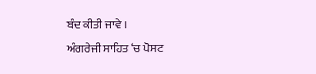ਬੰਦ ਕੀਤੀ ਜਾਵੇ ।
ਅੰਗਰੇਜੀ ਸਾਹਿਤ ‘ਚ ਪੋਸਟ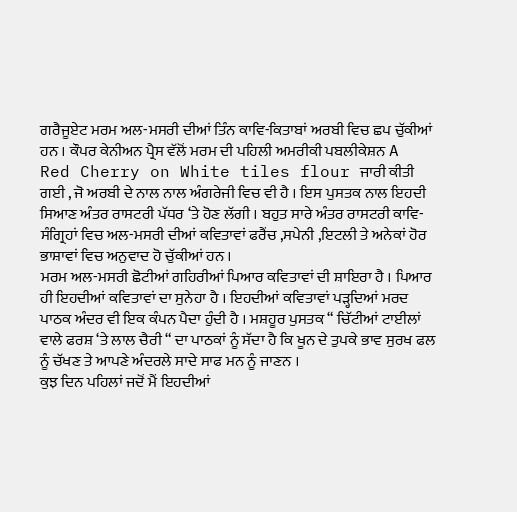ਗਰੈਜੂਏਟ ਮਰਮ ਅਲ-ਮਸਰੀ ਦੀਆਂ ਤਿੰਨ ਕਾਵਿ-ਕਿਤਾਬਾਂ ਅਰਬੀ ਵਿਚ ਛਪ ਚੁੱਕੀਆਂ ਹਨ । ਕੌਪਰ ਕੇਨੀਅਨ ਪ੍ਰੈਸ ਵੱਲੋਂ ਮਰਮ ਦੀ ਪਹਿਲੀ ਅਮਰੀਕੀ ਪਬਲੀਕੇਸ਼ਨ A Red Cherry on White tiles flour ਜਾਰੀ ਕੀਤੀ ਗਈ , ਜੋ ਅਰਬੀ ਦੇ ਨਾਲ ਨਾਲ ਅੰਗਰੇਜੀ ਵਿਚ ਵੀ ਹੈ । ਇਸ ਪੁਸਤਕ ਨਾਲ ਇਹਦੀ ਸਿਆਣ ਅੰਤਰ ਰਾਸਟਰੀ ਪੱਧਰ ‘ਤੇ ਹੋਣ ਲੱਗੀ । ਬਹੁਤ ਸਾਰੇ ਅੰਤਰ ਰਾਸਟਰੀ ਕਾਵਿ-ਸੰਗ੍ਰਿਹਾਂ ਵਿਚ ਅਲ-ਮਸਰੀ ਦੀਆਂ ਕਵਿਤਾਵਾਂ ਫਰੈਂਚ ,ਸਪੇਨੀ ,ਇਟਲੀ ਤੇ ਅਨੇਕਾਂ ਹੋਰ ਭਾਸ਼ਾਵਾਂ ਵਿਚ ਅਨੁਵਾਦ ਹੋ ਚੁੱਕੀਆਂ ਹਨ ।
ਮਰਮ ਅਲ-ਮਸਰੀ ਛੋਟੀਆਂ ਗਹਿਰੀਆਂ ਪਿਆਰ ਕਵਿਤਾਵਾਂ ਦੀ ਸ਼ਾਇਰਾ ਹੈ । ਪਿਆਰ ਹੀ ਇਹਦੀਆਂ ਕਵਿਤਾਵਾਂ ਦਾ ਸੁਨੇਹਾ ਹੈ । ਇਹਦੀਆਂ ਕਵਿਤਾਵਾਂ ਪੜ੍ਹਦਿਆਂ ਮਰਦ ਪਾਠਕ ਅੰਦਰ ਵੀ ਇਕ ਕੰਪਨ ਪੈਦਾ ਹੁੰਦੀ ਹੈ । ਮਸ਼ਹੂਰ ਪੁਸਤਕ “ ਚਿੱਟੀਆਂ ਟਾਈਲਾਂ ਵਾਲੇ ਫਰਸ਼ ‘ਤੇ ਲਾਲ ਚੈਰੀ “ ਦਾ ਪਾਠਕਾਂ ਨੂੰ ਸੱਦਾ ਹੈ ਕਿ ਖੂਨ ਦੇ ਤੁਪਕੇ ਭਾਵ ਸੁਰਖ ਫਲ ਨੂੰ ਚੱਖਣ ਤੇ ਆਪਣੇ ਅੰਦਰਲੇ ਸਾਦੇ ਸਾਫ ਮਨ ਨੂੰ ਜਾਣਨ ।
ਕੁਝ ਦਿਨ ਪਹਿਲਾਂ ਜਦੋਂ ਮੈਂ ਇਹਦੀਆਂ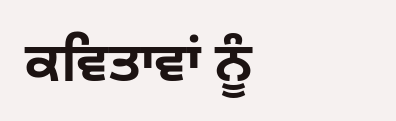ਕਵਿਤਾਵਾਂ ਨੂੰ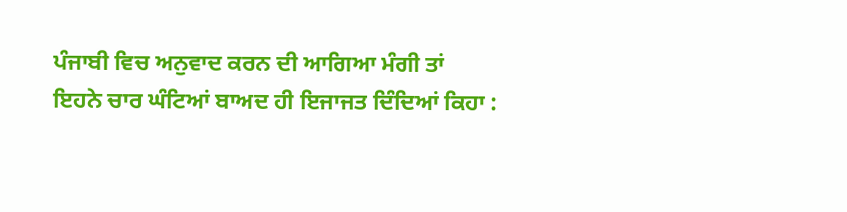ਪੰਜਾਬੀ ਵਿਚ ਅਨੁਵਾਦ ਕਰਨ ਦੀ ਆਗਿਆ ਮੰਗੀ ਤਾਂ ਇਹਨੇ ਚਾਰ ਘੰਟਿਆਂ ਬਾਅਦ ਹੀ ਇਜਾਜਤ ਦਿੰਦਿਆਂ ਕਿਹਾ :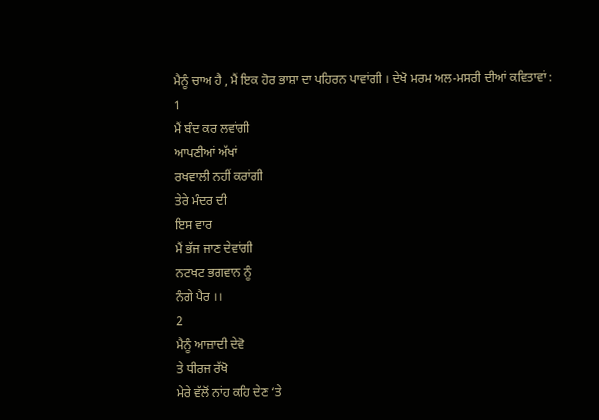ਮੈਨੂੰ ਚਾਅ ਹੈ , ਮੈਂ ਇਕ ਹੋਰ ਭਾਸ਼ਾ ਦਾ ਪਹਿਰਨ ਪਾਵਾਂਗੀ । ਦੇਖੋ ਮਰਮ ਅਲ-ਮਸਰੀ ਦੀਆਂ ਕਵਿਤਾਵਾਂ :
1
ਮੈਂ ਬੰਦ ਕਰ ਲਵਾਂਗੀ
ਆਪਣੀਆਂ ਅੱਖਾਂ
ਰਖਵਾਲੀ ਨਹੀਂ ਕਰਾਂਗੀ
ਤੇਰੇ ਮੰਦਰ ਦੀ
ਇਸ ਵਾਰ
ਮੈਂ ਭੱਜ ਜਾਣ ਦੇਵਾਂਗੀ
ਨਟਖਟ ਭਗਵਾਨ ਨੂੰ
ਨੰਗੇ ਪੈਰ ।।
2
ਮੈਨੂੰ ਆਜ਼ਾਦੀ ਦੇਵੋ
ਤੇ ਧੀਰਜ ਰੱਖੋ
ਮੇਰੇ ਵੱਲੋਂ ਨਾਂਹ ਕਹਿ ਦੇਣ ‘ਤੇ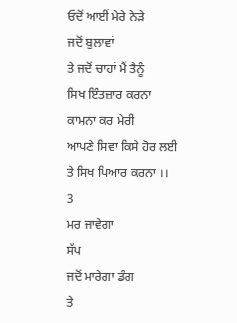ਓਦੋਂ ਆਈਂ ਮੇਰੇ ਨੇੜੇ
ਜਦੋਂ ਬੁਲਾਵਾਂ
ਤੇ ਜਦੋਂ ਚਾਹਾਂ ਮੈਂ ਤੈਨੂੰ
ਸਿਖ ਇੰਤਜ਼ਾਰ ਕਰਨਾ
ਕਾਮਨਾ ਕਰ ਮੇਰੀ
ਆਪਣੇ ਸਿਵਾ ਕਿਸੇ ਹੋਰ ਲਈ
ਤੇ ਸਿਖ ਪਿਆਰ ਕਰਨਾ ।।
3
ਮਰ ਜਾਵੇਗਾ
ਸੱਪ
ਜਦੋਂ ਮਾਰੇਗਾ ਡੰਗ
ਤੇ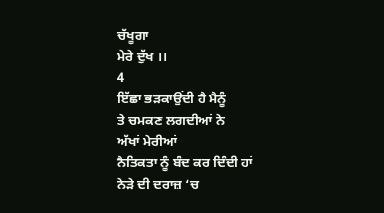ਚੱਖੂਗਾ
ਮੇਰੇ ਦੁੱਖ ।।
4
ਇੱਛਾ ਭੜਕਾਉਂਦੀ ਹੈ ਮੈਨੂੰ
ਤੇ ਚਮਕਣ ਲਗਦੀਆਂ ਨੇ
ਅੱਖਾਂ ਮੇਰੀਆਂ
ਨੈਤਿਕਤਾ ਨੂੰ ਬੰਦ ਕਰ ਦਿੰਦੀ ਹਾਂ
ਨੇੜੇ ਦੀ ਦਰਾਜ਼ ‘ਚ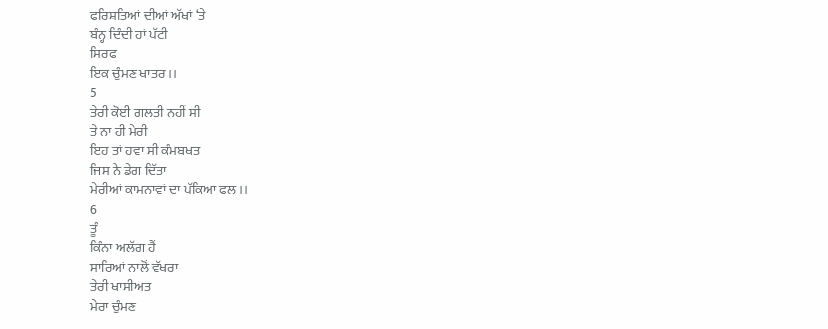ਫਰਿਸ਼ਤਿਆਂ ਦੀਆਂ ਅੱਖਾਂ ‘ਤੇ
ਬੰਨ੍ਹ ਦਿੰਦੀ ਹਾਂ ਪੱਟੀ
ਸਿਰਫ
ਇਕ ਚੁੰਮਣ ਖਾਤਰ ।।
5
ਤੇਰੀ ਕੋਈ ਗਲਤੀ ਨਹੀਂ ਸੀ
ਤੇ ਨਾ ਹੀ ਮੇਰੀ
ਇਹ ਤਾਂ ਹਵਾ ਸੀ ਕੰਮਬਖਤ
ਜਿਸ ਨੇ ਡੇਗ ਦਿੱਤਾ
ਮੇਰੀਆਂ ਕਾਮਨਾਵਾਂ ਦਾ ਪੱਕਿਆ ਫਲ ।।
6
ਤੂੰ
ਕਿੰਨਾ ਅਲੱਗ ਹੈਂ
ਸਾਰਿਆਂ ਨਾਲੋਂ ਵੱਖਰਾ
ਤੇਰੀ ਖਾਸੀਅਤ
ਮੇਰਾ ਚੁੰਮਣ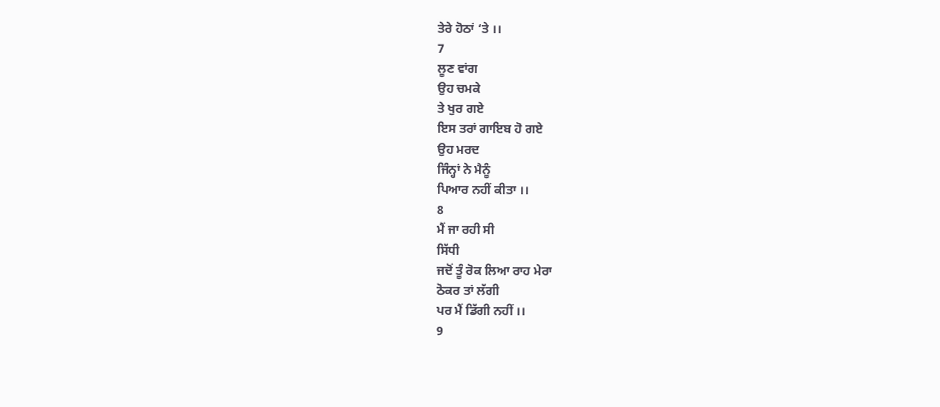ਤੇਰੇ ਹੋਠਾਂ ‘ਤੇ ।।
7
ਲੂਣ ਵਾਂਗ
ਉਹ ਚਮਕੇ
ਤੇ ਖੁਰ ਗਏ
ਇਸ ਤਰਾਂ ਗਾਇਬ ਹੋ ਗਏ
ਉਹ ਮਰਦ
ਜਿੰਨ੍ਹਾਂ ਨੇ ਮੈਨੂੰ
ਪਿਆਰ ਨਹੀਂ ਕੀਤਾ ।।
8
ਮੈਂ ਜਾ ਰਹੀ ਸੀ
ਸਿੱਧੀ
ਜਦੋਂ ਤੂੰ ਰੋਕ ਲਿਆ ਰਾਹ ਮੇਰਾ
ਠੋਕਰ ਤਾਂ ਲੱਗੀ
ਪਰ ਮੈਂ ਡਿੱਗੀ ਨਹੀਂ ।।
9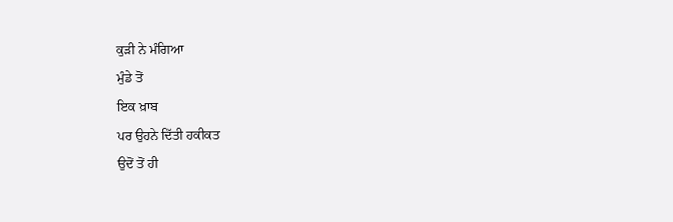ਕੁੜੀ ਨੇ ਮੰਗਿਆ
ਮੁੰਡੇ ਤੋਂ
ਇਕ ਖ਼ਾਬ
ਪਰ ਉਹਨੇ ਦਿੱਤੀ ਹਕੀਕਤ
ਉਦੋਂ ਤੋਂ ਹੀ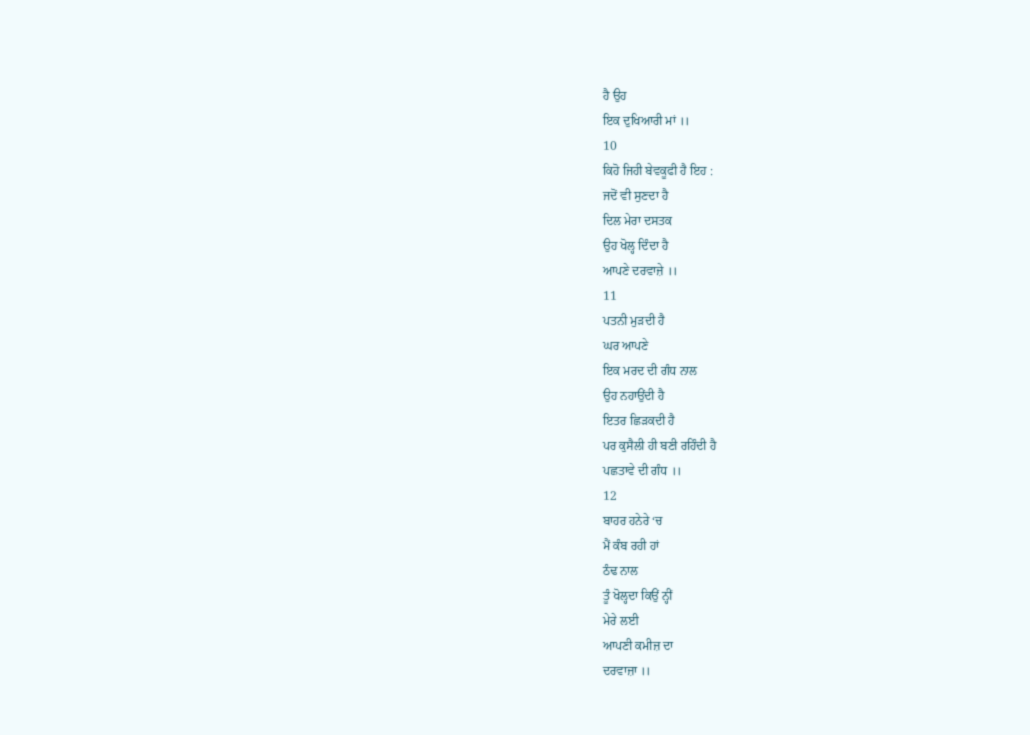ਹੈ ਉਹ
ਇਕ ਦੁਖਿਆਰੀ ਮਾਂ ।।
10
ਕਿਹੋ ਜਿਹੀ ਬੇਵਕੂਫੀ ਹੈ ਇਹ :
ਜਦੋਂ ਵੀ ਸੁਣਦਾ ਹੈ
ਦਿਲ ਮੇਰਾ ਦਸਤਕ
ਉਹ ਖੋਲ੍ਹ ਦਿੰਦਾ ਹੈ
ਆਪਣੇ ਦਰਵਾਜ਼ੇ ।।
11
ਪਤਨੀ ਮੁੜਦੀ ਹੈ
ਘਰ ਆਪਣੇ
ਇਕ ਮਰਦ ਦੀ ਗੰਧ ਨਾਲ
ਉਹ ਨਹਾਉਂਦੀ ਹੈ
ਇਤਰ ਛਿੜਕਦੀ ਹੈ
ਪਰ ਕੁਸੈਲੀ ਹੀ ਬਣੀ ਰਹਿੰਦੀ ਹੈ
ਪਛਤਾਵੇ ਦੀ ਗੰਧ ।।
12
ਬਾਹਰ ਹਨੇਰੇ ‘ਚ
ਮੈਂ ਕੰਬ ਰਹੀ ਹਾਂ
ਠੰਢ ਨਾਲ
ਤੂੰ ਖੋਲ੍ਹਦਾ ਕਿਉਂ ਨ੍ਹੀਂ
ਮੇਰੇ ਲਈ
ਆਪਣੀ ਕਮੀਜ਼ ਦਾ
ਦਰਵਾਜ਼ਾ ।।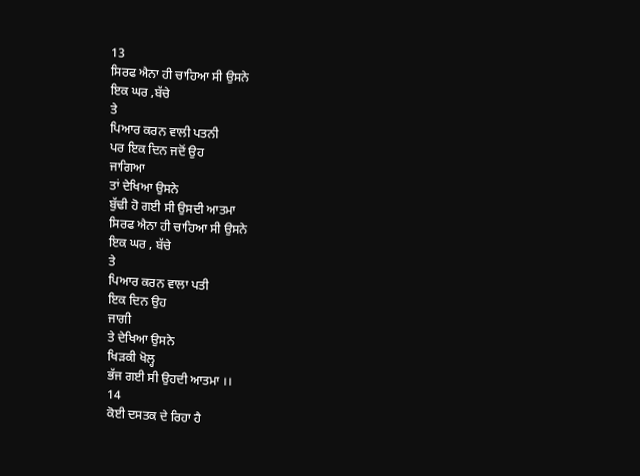13
ਸਿਰਫ ਐਨਾ ਹੀ ਚਾਹਿਆ ਸੀ ਉਸਨੇ
ਇਕ ਘਰ ,ਬੱਚੇ
ਤੇ
ਪਿਆਰ ਕਰਨ ਵਾਲੀ ਪਤਨੀ
ਪਰ ਇਕ ਦਿਨ ਜਦੋਂ ਉਹ
ਜਾਗਿਆ
ਤਾਂ ਦੇਖਿਆ ਉਸਨੇ
ਬੁੱਢੀ ਹੋ ਗਈ ਸੀ ਉਸਦੀ ਆਤਮਾ
ਸਿਰਫ ਐਨਾ ਹੀ ਚਾਹਿਆ ਸੀ ਉਸਨੇ
ਇਕ ਘਰ , ਬੱਚੇ
ਤੇ
ਪਿਆਰ ਕਰਨ ਵਾਲਾ ਪਤੀ
ਇਕ ਦਿਨ ਉਹ
ਜਾਗੀ
ਤੇ ਦੇਖਿਆ ਉਸਨੇ
ਖਿੜਕੀ ਖੋਲ੍ਹ
ਭੱਜ ਗਈ ਸੀ ਉਹਦੀ ਆਤਮਾ ।।
14
ਕੋਈ ਦਸਤਕ ਦੇ ਰਿਹਾ ਹੈ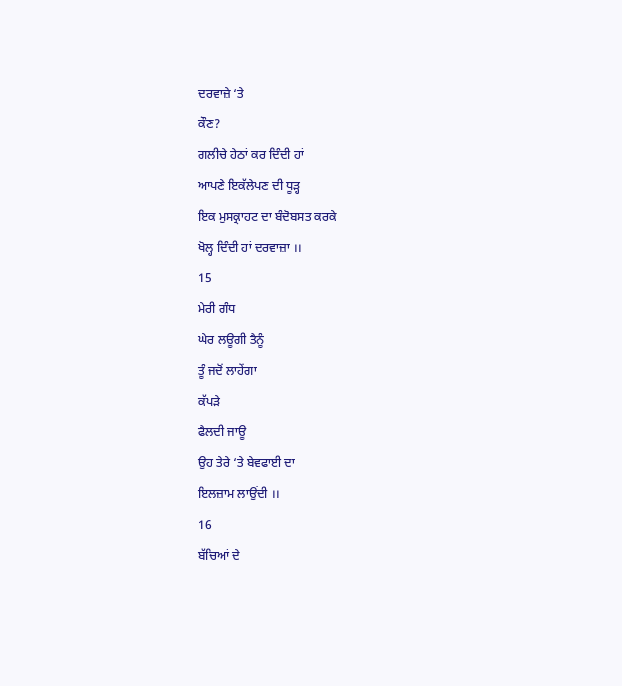ਦਰਵਾਜ਼ੇ ‘ਤੇ
ਕੌਣ?
ਗਲੀਚੇ ਹੇਠਾਂ ਕਰ ਦਿੰਦੀ ਹਾਂ
ਆਪਣੇ ਇਕੱਲੇਪਣ ਦੀ ਧੂੜ੍ਹ
ਇਕ ਮੁਸਕ੍ਰਾਹਟ ਦਾ ਬੰਦੋਬਸਤ ਕਰਕੇ
ਖੋਲ੍ਹ ਦਿੰਦੀ ਹਾਂ ਦਰਵਾਜ਼ਾ ।।
15
ਮੇਰੀ ਗੰਧ
ਘੇਰ ਲਊਗੀ ਤੈਨੂੰ
ਤੂੰ ਜਦੋਂ ਲਾਹੇਂਗਾ
ਕੱਪੜੇ
ਫੈਲਦੀ ਜਾਊ
ਉਹ ਤੇਰੇ ‘ਤੇ ਬੇਵਫਾਈ ਦਾ
ਇਲਜ਼ਾਮ ਲਾਉਂਦੀ ।।
16
ਬੱਚਿਆਂ ਦੇ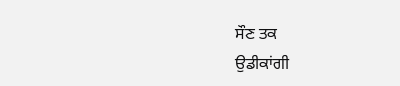ਸੌਣ ਤਕ
ਉਡੀਕਾਂਗੀ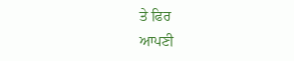ਤੇ ਫਿਰ
ਆਪਣੀ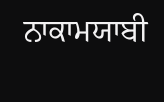ਨਾਕਾਮਯਾਬੀ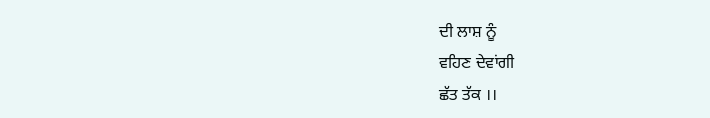ਦੀ ਲਾਸ਼ ਨੂੰ
ਵਹਿਣ ਦੇਵਾਂਗੀ
ਛੱਤ ਤੱਕ ।।